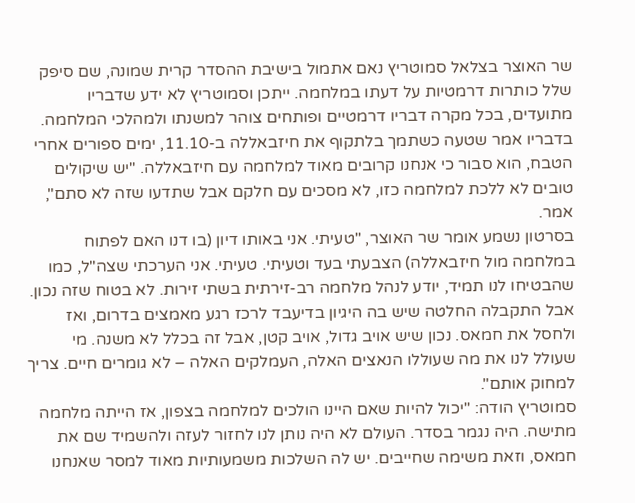שר האוצר בצלאל סמוטריץ נאם אתמול בישיבת ההסדר קרית שמונה, שם סיפק שלל כותרות דרמטיות על דעתו במלחמה. ייתכן וסמוטריץ לא ידע שדבריו מתועדים, בכל מקרה דבריו דרמטיים ופותחים צוהר למשנתו ולמהלכי המלחמה. בדבריו אמר שטעה כשתמך בלתקוף את חיזבאללה ב-11.10, ימים ספורים אחרי הטבח, הוא סבור כי אנחנו קרובים מאוד למלחמה עם חיזבאללה. "יש שיקולים טובים לא ללכת למלחמה כזו, לא מסכים עם חלקם אבל שתדעו שזה לא סתם", אמר.
בסרטון נשמע אומר שר האוצר, "טעיתי. אני באותו דיון (בו דנו האם לפתוח במלחמה מול חיזבאללה) הצבעתי בעד וטעיתי. טעיתי. אני הערכתי שצה"ל, כמו שהבטיחו לנו תמיד, יודע לנהל מלחמה רב-זירתית בשתי זירות. לא בטוח שזה נכון. אבל התקבלה החלטה שיש בה היגיון בדיעבד לרכז רגע מאמצים בדרום, ואז ולחסל את חמאס. נכון שיש אויב גדול, אויב קטן, אבל זה בכלל לא משנה. מי שעולל לנו את מה שעוללו הנאצים האלה, העמלקים האלה – לא גומרים חיים. צריך למחוק אותם".
סמוטריץ הודה: "יכול להיות שאם היינו הולכים למלחמה בצפון, אז הייתה מלחמה מתישה. היה נגמר בסדר. העולם לא היה נותן לנו לחזור לעזה ולהשמיד שם את חמאס, וזאת משימה שחייבים. יש לה השלכות משמעותיות מאוד למסר שאנחנו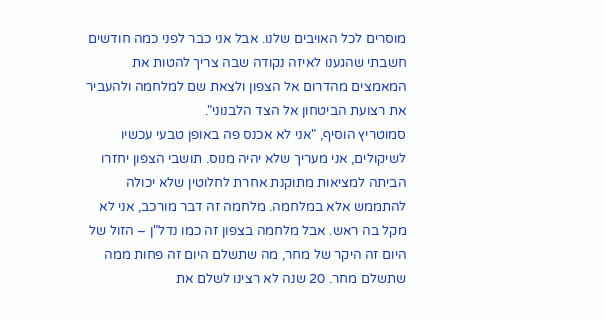מוסרים לכל האויבים שלנו. אבל אני כבר לפני כמה חודשים חשבתי שהגענו לאיזה נקודה שבה צריך להטות את המאמצים מהדרום אל הצפון ולצאת שם למלחמה ולהעביר את רצועת הביטחון אל הצד הלבנוני".
סמוטריץ הוסיף, "אני לא אכנס פה באופן טבעי עכשיו לשיקולים, אני מעריך שלא יהיה מנוס. תושבי הצפון יחזרו הביתה למציאות מתוקנת אחרת לחלוטין שלא יכולה להתממש אלא במלחמה. מלחמה זה דבר מורכב, אני לא מקל בה ראש. אבל מלחמה בצפון זה כמו נדל"ן – הזול של היום זה היקר של מחר, מה שתשלם היום זה פחות ממה שתשלם מחר. 20 שנה לא רצינו לשלם את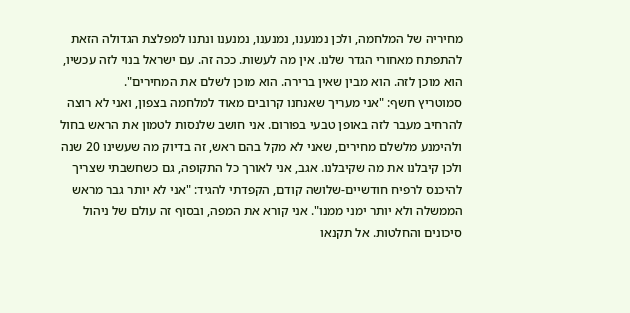מחיריה של המלחמה, ולכן נמנענו, נמנענו, נמנענו ונתנו למפלצת הגדולה הזאת להתפתח מאחורי הגדר שלנו. אין מה לעשות. ככה זה. עם ישראל בנוי לזה עכשיו, הוא מוכן לזה. הוא מבין שאין ברירה. הוא מוכן לשלם את המחירים".
סמוטריץ חשף: "אני מעריך שאנחנו קרובים מאוד למלחמה בצפון, ואני לא רוצה להרחיב מעבר לזה באופן טבעי בפורום. אני חושב שלנסות לטמון את הראש בחול ולהימנע מלשלם מחירים, שאני לא מקל בהם ראש, זה בדיוק מה שעשינו 20 שנה ולכן קיבלנו את מה שקיבלנו. אגב, אני לאורך כל התקופה, גם כשחשבתי שצריך להיכנס לרפיח חודשיים-שלושה קודם, הקפדתי להגיד: "אני לא יותר גבר מראש הממשלה ולא יותר ימני ממנו". אני קורא את המפה, ובסוף זה עולם של ניהול סיכונים והחלטות. אל תקנאו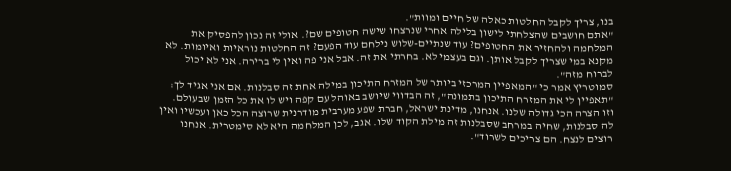בנו, צריך לקבל החלטות כאלה של חיים ומוות".
"אתם חושבים שהצלחתי לישון בלילה אחרי שנרצחו שישה חטופים שם?. אולי זה נכון להפסיק את המלחמה ולהחזיר את החטופים? עוד שנתיים-שלוש נילחם עוד הפעם? זה החלטות נוראיות ואיומות. לא מקנא במי שצריך לקבל אותן. וגם בעצמי לא. בחרתי את זה. אבל אני פה ואין לי ברירה. אני לא יכול לברוח מזה".
סמוטריץ אמר כי "המאפיין המרכזי ביותר של המזרח התיכון במילה אחת זה סבלנות. אם אני אגיד לך: "תאפיין לי את המזרח התיכון בתמונה", זה הבדווי שיושב באוהל עם קפה ויש לו את כל הזמן שבעולם. וזו הצרה הכי גדולה שלנו. אנחנו, מדינת ישראל, חברת שפע מערבית מודרנית שרוצה הכל כאן ועכשיו ואין לה סבלנות, שחיה במרחב שסבלנות זה מילת הקוד שלו. אגב, לכן המלחמה היא לא סימטרית. אנחנו רוצים לנצח. הם צריכים לשרוד".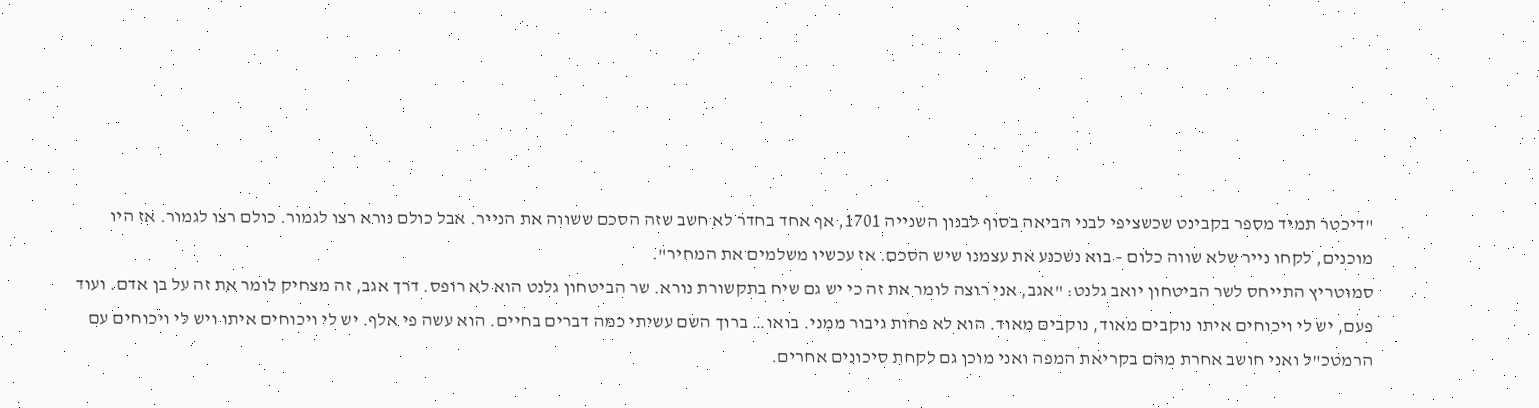"דיכטר תמיד מספר בקבינט שכשציפי לבני הביאה בסוף לבנון השנייה 1701, אף אחד בחדר לא חשב שזה הסכם ששווה את הנייר. אבל כולם נורא רצו לגמור. כולם רצו לגמור. אז היו מוכנים, לקחו נייר שלא שווה כלום – בוא נשכנע את עצמנו שיש הסכם. אז עכשיו משלמים את המחיר".
סמוטריץ התייחס לשר הביטחון יואב גלנט: "אגב, אני רוצה לומר את זה כי יש גם שיח בתקשורת נורא. שר הביטחון גלנט הוא לא רופס. דרך אגב, זה מצחיק לומר את זה על בן אדם. ועוד פעם, יש לי ויכוחים איתו נוקבים מאוד, נוקבים מאוד. הוא לא פחות גיבור ממני. בואו… ברוך השם עשיתי כמה דברים בחיים. הוא עשה פי אלף. יש לי ויכוחים איתו ויש לי ויכוחים עם הרמטכ"ל ואני חושב אחרת מהם בקריאת המפה ואני מוכן גם לקחת סיכונים אחרים.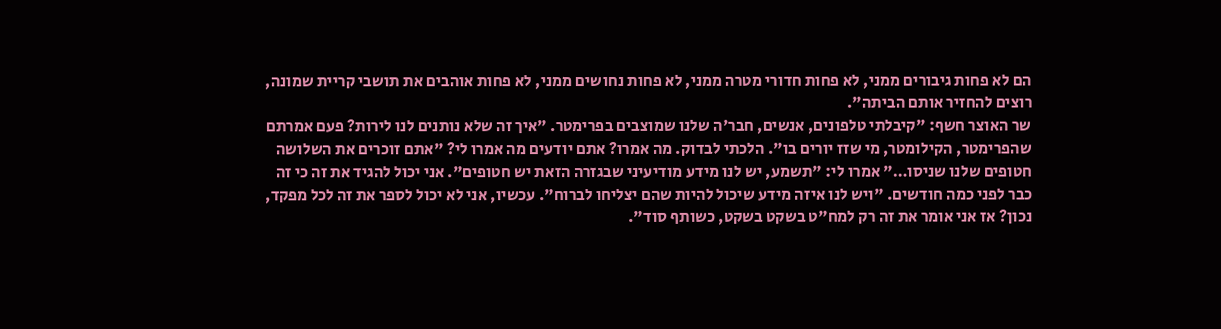הם לא פחות גיבורים ממני, לא פחות חדורי מטרה ממני, לא פחות נחושים ממני, לא פחות אוהבים את תושבי קריית שמונה, רוצים להחזיר אותם הביתה".
שר האוצר חשף: "קיבלתי טלפונים, אנשים, חבר'ה שלנו שמוצבים בפרימטר. "איך זה שלא נותנים לנו לירות? פעם אמרתם שהפרימטר, הקילומטר, מי שזז יורים בו". הלכתי לבדוק. מה אמרו? אתם יודעים מה אמרו לי? "אתם זוכרים את השלושה חטופים שלנו שניסו…" אמרו לי: "תשמע, יש לנו מידע מודיעיני שבגזרה הזאת יש חטופים". אני יכול להגיד את זה כי זה כבר לפני כמה חודשים. "ויש לנו איזה מידע שיכול להיות שהם יצליחו לברוח". עכשיו, אני לא יכול לספר את זה לכל מפקד, נכון? אז אני אומר את זה רק למח"ט בשקט בשקט, כשותף סוד".